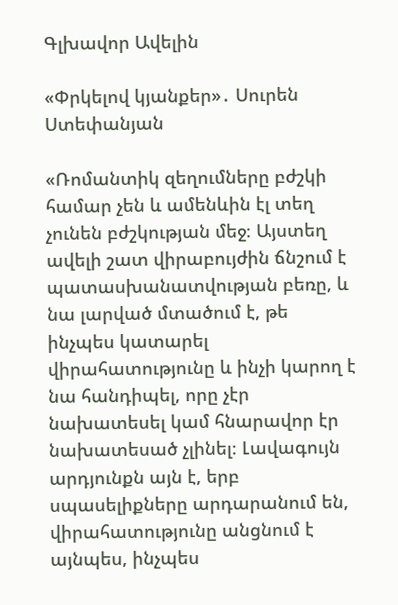Գլխավոր Ավելին

«Փրկելով կյանքեր»․ Սուրեն Ստեփանյան

«Ռոմանտիկ զեղումները բժշկի համար չեն և ամենևին էլ տեղ չունեն բժշկության մեջ։ Այստեղ ավելի շատ վիրաբույժին ճնշում է պատասխանատվության բեռը, և նա լարված մտածում է, թե ինչպես կատարել վիրահատությունը և ինչի կարող է նա հանդիպել, որը չէր նախատեսել կամ հնարավոր էր նախատեսած չլինել։ Լավագույն արդյունքն այն է, երբ սպասելիքները արդարանում են, վիրահատությունը անցնում է այնպես, ինչպես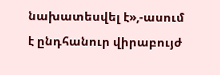նախատեսվել է»,-ասում է ընդհանուր վիրաբույժ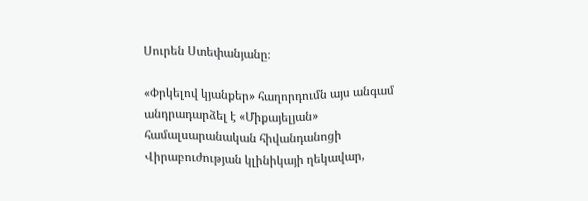Սուրեն Ստեփանյանը։

«Փրկելով կյանքեր» հաղորդումն այս անգամ անդրադարձել է «Միքայելյան» համալսարանական հիվանդանոցի Վիրաբուժության կլինիկայի ղեկավար,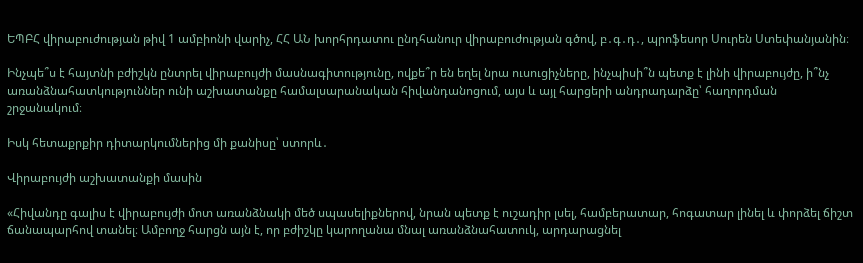ԵՊԲՀ վիրաբուժության թիվ 1 ամբիոնի վարիչ, ՀՀ ԱՆ խորհրդատու ընդհանուր վիրաբուժության գծով, բ․գ․դ․, պրոֆեսոր Սուրեն Ստեփանյանին։

Ինչպե՞ս է հայտնի բժիշկն ընտրել վիրաբույժի մասնագիտությունը, ովքե՞ր են եղել նրա ուսուցիչները, ինչպիսի՞ն պետք է լինի վիրաբույժը, ի՞նչ առանձնահատկություններ ունի աշխատանքը համալսարանական հիվանդանոցում, այս և այլ հարցերի անդրադարձը՝ հաղորդման շրջանակում։

Իսկ հետաքրքիր դիտարկումներից մի քանիսը՝ ստորև․

Վիրաբույժի աշխատանքի մասին

«Հիվանդը գալիս է վիրաբույժի մոտ առանձնակի մեծ սպասելիքներով, նրան պետք է ուշադիր լսել, համբերատար, հոգատար լինել և փորձել ճիշտ ճանապարհով տանել։ Ամբողջ հարցն այն է, որ բժիշկը կարողանա մնալ առանձնահատուկ, արդարացնել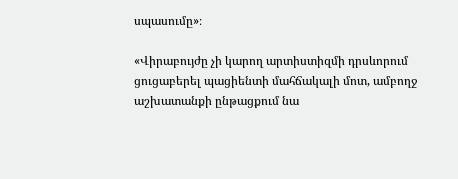սպասումը»։

«Վիրաբույժը չի կարող արտիստիզմի դրսևորում ցուցաբերել պացիենտի մահճակալի մոտ, ամբողջ աշխատանքի ընթացքում նա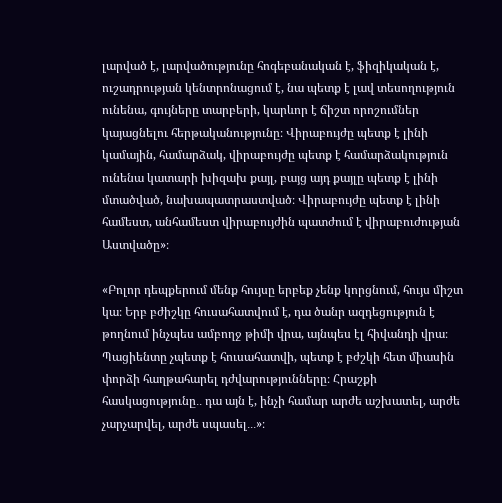լարված է, լարվածությունը հոգեբանական է, ֆիզիկական է, ուշադրության կենտրոնացում է, նա պետք է լավ տեսողություն ունենա, գույները տարբերի, կարևոր է ճիշտ որոշումներ կայացնելու հերթականությունը։ Վիրաբույժը պետք է լինի կամային, համարձակ, վիրաբույժը պետք է համարձակություն ունենա կատարի խիզախ քայլ, բայց այդ քայլը պետք է լինի մտածված, նախապատրաստված։ Վիրաբույժը պետք է լինի համեստ, անհամեստ վիրաբույժին պատժում է վիրաբուժության Աստվածը»։

«Բոլոր դեպքերում մենք հույսը երբեք չենք կորցնում, հույս միշտ կա։ Երբ բժիշկը հուսահատվում է, դա ծանր ազդեցություն է թողնում ինչպես ամբողջ թիմի վրա, այնպես էլ հիվանդի վրա։ Պացիենտը չպետք է հուսահատվի, պետք է բժշկի հետ միասին փորձի հաղթահարել դժվարությունները։ Հրաշքի հասկացությունը․․ դա այն է, ինչի համար արժե աշխատել, արժե չարչարվել, արժե սպասել․․․»։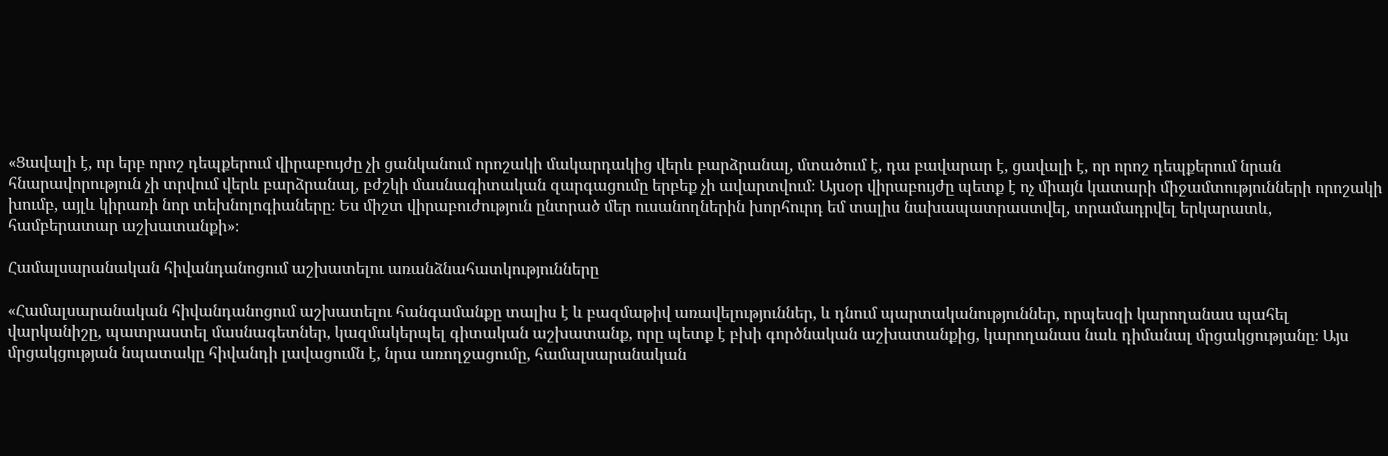«Ցավալի է, որ երբ որոշ դեպքերում վիրաբույժը չի ցանկանում որոշակի մակարդակից վերև բարձրանալ, մտածում է, դա բավարար է, ցավալի է, որ որոշ դեպքերում նրան հնարավորություն չի տրվում վերև բարձրանալ, բժշկի մասնագիտական զարգացումը երբեք չի ավարտվում։ Այսօր վիրաբույժը պետք է ոչ միայն կատարի միջամտությունների որոշակի խումբ, այլև կիրառի նոր տեխնոլոգիաները։ Ես միշտ վիրաբուժություն ընտրած մեր ուսանողներին խորհուրդ եմ տալիս նախապատրաստվել, տրամադրվել երկարատև, համբերատար աշխատանքի»։

Համալսարանական հիվանդանոցում աշխատելու առանձնահատկությունները

«Համալսարանական հիվանդանոցում աշխատելու հանգամանքը տալիս է և բազմաթիվ առավելություններ, և դնում պարտականություններ, որպեսզի կարողանաս պահել վարկանիշը, պատրաստել մասնագետներ, կազմակերպել գիտական աշխատանք, որը պետք է բխի գործնական աշխատանքից, կարողանաս նաև դիմանալ մրցակցությանը։ Այս մրցակցության նպատակը հիվանդի լավացումն է, նրա առողջացումը, համալսարանական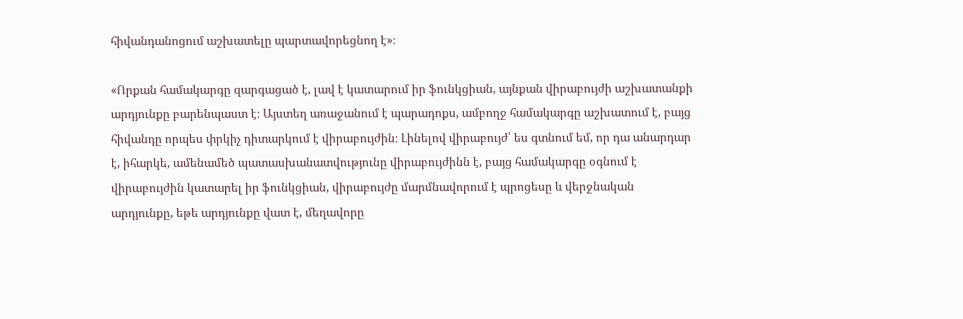հիվանդանոցում աշխատելը պարտավորեցնող է»։

«Որքան համակարգը զարգացած է, լավ է կատարում իր ֆունկցիան, այնքան վիրաբույժի աշխատանքի արդյունքը բարենպաստ է։ Այստեղ առաջանում է պարադոքս, ամբողջ համակարգը աշխատում է, բայց հիվանդը որպես փրկիչ դիտարկում է վիրաբույժին։ Լինելով վիրաբույժ՝ ես գտնում եմ, որ դա անարդար է, իհարկե, ամենամեծ պատասխանատվությունը վիրաբույժինն է, բայց համակարգը օգնում է վիրաբույժին կատարել իր ֆունկցիան, վիրաբույժը մարմնավորում է պրոցեսը և վերջնական արդյունքը, եթե արդյունքը վատ է, մեղավորը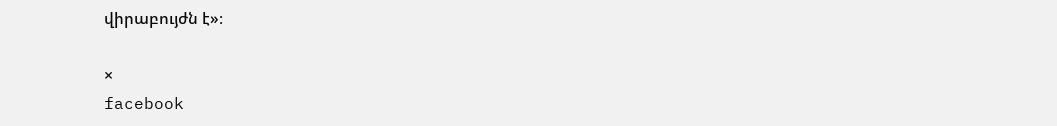վիրաբույժն է»։

×
facebook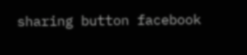sharing button facebook